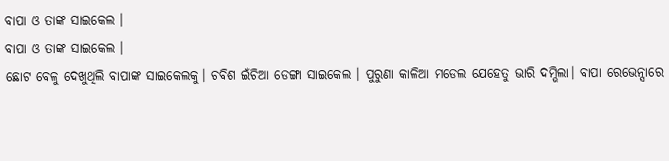ବାପା ଓ ତାଙ୍କ ସାଇକେଲ ।
ବାପା ଓ ତାଙ୍କ ସାଇକେଲ ।
ଛୋଟ ବେଳୁ ଦେଖୁଥିଲି ବାପାଙ୍କ ସାଇକେଲକୁ। ଚବିଶ ଇଁଚିଆ ଡେଙ୍ଗା ସାଇକେଲ । ପୁରୁଣା କାଳିଆ ମଡେଲ ଯେହେତୁ ଭାରି ଦମ୍ଭିଲା। ବାପା ରେଭେନ୍ସାରେ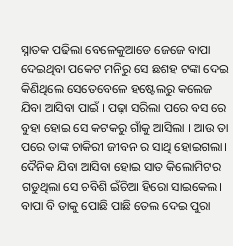ସ୍ନାତକ ପଢିଲା ବେଳେକୁଆଡେ ଜେଜେ ବାପା ଦେଇଥିବା ପକେଟ ମନିରୁ ସେ ଛଶହ ଟଙ୍କା ଦେଇ କିଣିଥିଲେ ସେତେବେଳେ ହଷ୍ଟେଲରୁ କଲେଜ ଯିବା ଆସିବା ପାଇଁ । ପଢ଼ା ସରିଲା ପରେ ବସ ରେ ବୁହା ହୋଇ ସେ କଟକରୁ ଗାଁକୁ ଆସିଲା । ଆଉ ତା ପରେ ତାଙ୍କ ଚାକିରୀ ଜୀବନ ର ସାଥି ହୋଇଗଲା। ଦୈନିକ ଯିବା ଆସିବା ହୋଇ ସାତ କିଲୋମିଟର ଗଡୁଥିଲା ସେ ଚବିଶି ଇଁଚିଆ ହିରୋ ସାଇକେଲ। ବାପା ବି ତାକୁ ପୋଛି ପାଛି ତେଲ ଦେଇ ପୁରା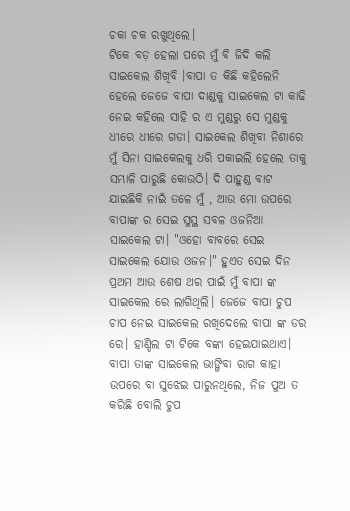ଚକା ଚକ ରଖୁଥିଲେ।
ଟିକେ ବଡ଼ ହେଲା ପରେ ମୁଁ ବି ଜିଦି କଲି ସାଇକେଲ ଶିଖିବି ।ବାପା ତ କିଛି କହିଲେନି ହେଲେ ଜେଜେ ବାପା ଦାଣ୍ଡକୁ ସାଇକେଲ ଟା କାଢି ନେଇ କହିଲେ ସାହି ର ଏ ମୁଣ୍ଡରୁ ସେ ମୁଣ୍ଡକୁ ଧୀରେ ଧୀରେ ଗଡା। ସାଇକେଲ ଶିଖିବା ନିଶାରେ ମୁଁ ସିନା ସାଇକେଲକୁ ଧରି ପକାଇଲି ହେଲେ ତାକୁ ସମ୍ଭାଳି ପାରୁଛି କୋଉଠି। ଦି ପାହୁଣ୍ଡ ବାଟ ଯାଇଛିକି ନାଇଁ ତଳେ ମୁଁ , ଆଉ ମୋ ଉପରେ ବାପାଙ୍କ ର ସେଇ ସୁସ୍ଥ ସବଳ ଓଜନିଆ ସାଇକେଲ ଟା। "ଓହୋ ବାବରେ ସେଇ ସାଇକେଲ ଯୋଉ ଓଜନ।" ହୁଏତ ସେଇ ଦିନ ପ୍ରଥମ ଆଉ ଶେଷ ଥର ପାଇଁ ମୁଁ ବାପା ଙ୍କ ସାଇକେଲ ରେ ଲାଗିଥିଲି। ଜେଜେ ବାପା ଚୁପ ଚାପ ନେଇ ସାଇକେଲ ରଖିଦେଲେ ବାପା ଙ୍କ ଡର ରେ। ହାଣ୍ଡିଲ ଟା ଟିକେ ବଙ୍କା ହେଇଯାଇଥାଏ। ବାପା ତାଙ୍କ ସାଇକେଲ ଭାଙ୍ଗିବା ରାଗ କାହା ଉପରେ ବା ସୁଝେଇ ପାରୁନଥିଲେ, ନିଜ ପୁଅ ତ କରିଛି ବୋଲି ଚୁପ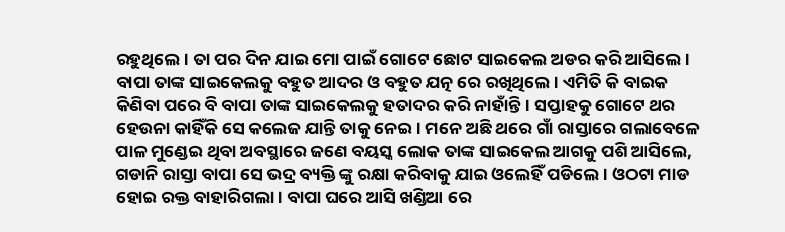ରହୁଥିଲେ। ତା ପର ଦିନ ଯାଇ ମୋ ପାଇଁ ଗୋଟେ ଛୋଟ ସାଇକେଲ ଅଡର କରି ଆସିଲେ।
ବାପା ତାଙ୍କ ସାଇକେଲକୁ ବହୁତ ଆଦର ଓ ବହୁତ ଯତ୍ନ ରେ ରଖିଥିଲେ। ଏମିତି କି ବାଇକ କିଣିବା ପରେ ବି ବାପା ତାଙ୍କ ସାଇକେଲକୁ ହତାଦର କରି ନାହାଁନ୍ତି। ସପ୍ତାହକୁ ଗୋଟେ ଥର ହେଉନା କାହିଁକି ସେ କଲେଜ ଯାନ୍ତି ତାକୁ ନେଇ। ମନେ ଅଛି ଥରେ ଗାଁ ରାସ୍ତାରେ ଗଲାବେଳେ ପାଳ ମୁଣ୍ଡେଇ ଥିବା ଅବସ୍ଥାରେ ଜଣେ ବୟସ୍କ ଲୋକ ତାଙ୍କ ସାଇକେଲ ଆଗକୁ ପଶି ଆସିଲେ, ଗଡାନି ରାସ୍ତା ବାପା ସେ ଭଦ୍ର ବ୍ୟକ୍ତି ଙ୍କୁ ରକ୍ଷା କରିବାକୁ ଯାଇ ଓଲେହିଁ ପଡିଲେ । ଓଠଟା ମାଡ ହୋଇ ରକ୍ତ ବାହାରିଗଲା। ବାପା ଘରେ ଆସି ଖଣ୍ଡିଆ ରେ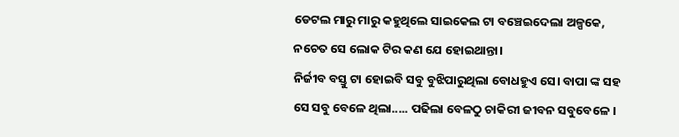ଡେଟଲ ମାରୁ ମାରୁ କହୁଥିଲେ ସାଇକେଲ ଟା ବଞ୍ଚେଇଦେଲା ଅଳ୍ପକେ, ନଚେତ ସେ ଲୋକ ଟିର କଣ ଯେ ହୋଇଥାନ୍ତା।
ନିର୍ଜୀବ ବସ୍ତୁ ଟା ହୋଇବି ସବୁ ବୁଝିପାରୁଥିଲା ବୋଧହୁଏ ସେ। ବାପା ଙ୍କ ସହ ସେ ସବୁ ବେଳେ ଥିଲା..... ପଢିଲା ବେଳଠୁ ଚାକିରୀ ଜୀବନ ସବୁବେଳେ ।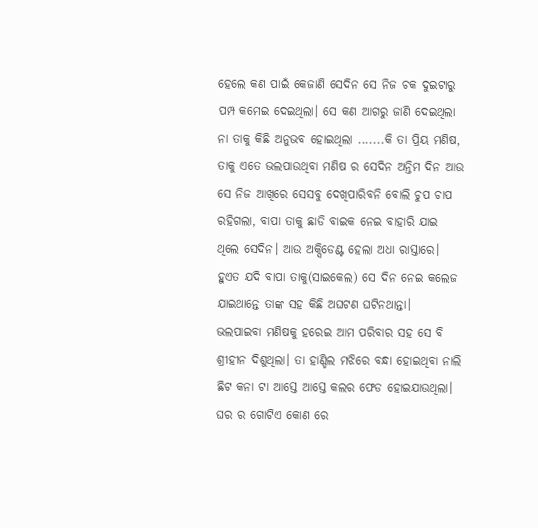ହେଲେ କଣ ପାଇଁ କେଜାଣି ସେଦିନ ସେ ନିଜ ଚକ ଦୁଇଟାରୁ ପମ୍ପ କମେଇ ଦେଇଥିଲା। ସେ କଣ ଆଗରୁ ଜାଣି ଦେଇଥିଲା ନା ତାକୁ କିଛି ଅନୁଭବ ହୋଇଥିଲା .......କି ତା ପ୍ରିୟ ମଣିଷ, ତାକୁ ଏତେ ଭଲପାଉଥିବା ମଣିଷ ର ସେଦିନ ଅନ୍ତିମ ଦିନ ଆଉ ସେ ନିଜ ଆଖିରେ ସେସବୁ ଦେଖିପାରିବନି ବୋଲି ଚୁପ ଚାପ ରହିଗଲା, ବାପା ତାକୁ ଛାଡି ବାଇକ ନେଇ ବାହାରି ଯାଇ ଥିଲେ ସେଦିନ। ଆଉ ଅକ୍ସିଡେଣ୍ଟ ହେଲା ଅଧା ରାସ୍ତାରେ। ହୁଏତ ଯଦି ବାପା ତାକୁ(ସାଇକେଲ) ସେ ଦିନ ନେଇ କଲେଜ ଯାଇଥାନ୍ତେ ତାଙ୍କ ସହ କିଛି ଅଘଟଣ ଘଟିନଥାନ୍ତା।
ଭଲପାଇବା ମଣିଷକୁ ହରେଇ ଆମ ପରିବାର ସହ ସେ ବି ଶ୍ରୀହୀନ ଦିଶୁଥିଲା। ତା ହାଣ୍ଡିଲ ମଝିରେ ବନ୍ଧା ହୋଇଥିବା ନାଲି ଛିଟ କନା ଟା ଆସ୍ତେ ଆସ୍ତେ କଲର ଫେଡ ହୋଇଯାଉଥିଲା। ଘର ର ଗୋଟିଏ କୋଣ ରେ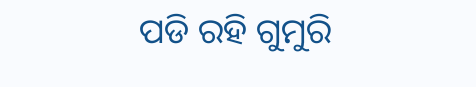ପଡି ରହି ଗୁମୁରି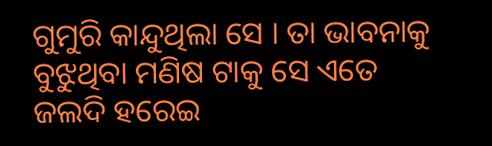ଗୁମୁରି କାନ୍ଦୁଥିଲା ସେ । ତା ଭାବନାକୁ ବୁଝୁଥିବା ମଣିଷ ଟାକୁ ସେ ଏତେ ଜଲଦି ହରେଇ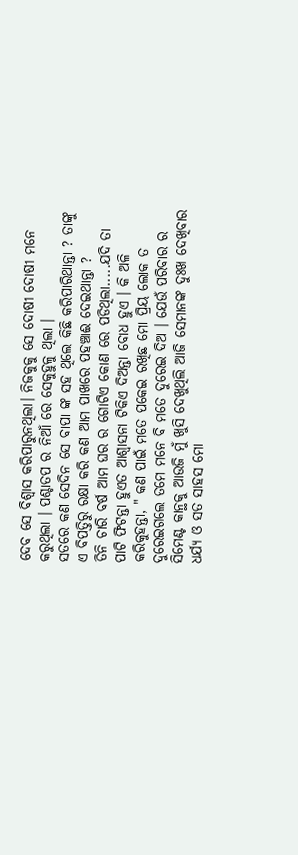ଦେବ ସେ ବିଶ୍ୱାସ କରିପାରୁନଥିଲା। ନିଜକୁକୁ ସେ ଦୋଷୀ ଦୋଷୀ ମନେ କରୁଥିଲା । ପଶ୍ଚାତପ ର ନିଆଁ ରେ ସେକୁହୁଳୁ ଥିଲା ।
ସତରେ କଣ ସେଦିନ ସେ ବାପା ଙ୍କ ସହ ଥିଲେ କିଛି କରିପାରିଥାନ୍ତା ? ତାଙ୍କୁ ଏ ବିପତ୍ତିରୁ ରକ୍ଷା କରି କଣ ଆମ ପାଖରେ ପହଞ୍ଚାଈ ଦେଇଥାନ୍ତା ?
ତିନି ଚାରି ବର୍ଷ ଆମ ଘର ର ଗୋଟିଏ କୋଣ ରେ ପଡିଥିଲା.....ଯଦି ତା ପାଟି ଫିଟନ୍ତା ହୁଏତ ଆଶ୍ୱାସନା ଟିକିଏ ଦିଅନ୍ତା ବୋଧ ହୁଏ । କି ଅଳି କରିକୁହନ୍ତା, " କଣ ପାଇଁ ମତେ ପକେଇ ରଖିଛ ମୋ ପ୍ରିୟ ଲୋକ ତ ଦୁରେଇଗଲେ ତମେ ମନେ ବି ମତେ ଦୁରେଇ ଦିଅ । ଯେଉଁ ପରିବାର ର ସିମେଣ୍ଟ କାନ୍ଥକୁ ଆଉଜି ମୁଁ ଖୁସି ଦେଖୁଥିଲି ଆଜି ସେମାନଙ୍କ ଦୁଃଖ ଦେଖିବାର ଧର୍ଯ୍ୟ ଓ ସତ ସାହସ ମୋ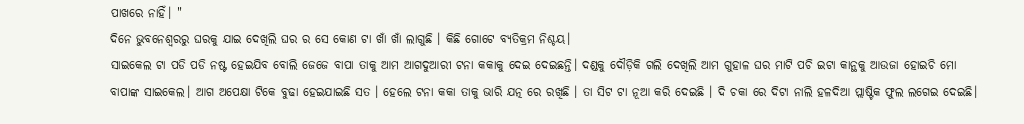ପାଖରେ ନାହିଁ। "
ଦିନେ ଭୁବନେଶ୍ୱରରୁ ଘରକୁ ଯାଇ ଦେଖିଲି ଘର ର ସେ କୋଣ ଟା ଖାଁ ଖାଁ ଲାଗୁଛି । କିଛି ଗୋଟେ ବ୍ୟତିକ୍ରମ ନିଶ୍ଚୟ।
ସାଇକେଲ ଟା ପଡି ପଡି ନଷ୍ଟ ହେଇଯିବ ବୋଲି ଜେଜେ ବାପା ତାକୁ ଆମ ଆଗଦୁଆରୀ ଟନା କକାକୁ ଦେଇ ଦେଇଛନ୍ତି। ଦଣ୍ଡକୁ ଦୌଡ଼ିକି ଗଲି ଦେଖିଲି ଆମ ଗୁହାଳ ଘର ମାଟି ପଚି ଇଟା କାନ୍ଥକୁ ଆଉଜା ହୋଇଚି ମୋ ବାପାଙ୍କ ସାଇକେଲ। ଆଗ ଅପେକ୍ଷା ଟିକେ ବୁଢା ହେଇଯାଇଛି ସତ । ହେଲେ ଟନା କକା ତାକୁ ଭାରି ଯତ୍ନ ରେ ରଖିଛି । ତା ସିଟ ଟା ନୂଆ କରି ଦେଇଛି । ଦି ଚକା ରେ ଦିଟା ନାଲି ହଳଦିଆ ପ୍ଲାଷ୍ଟିକ ଫୁଲ ଲଗେଇ ଦେଇଛି।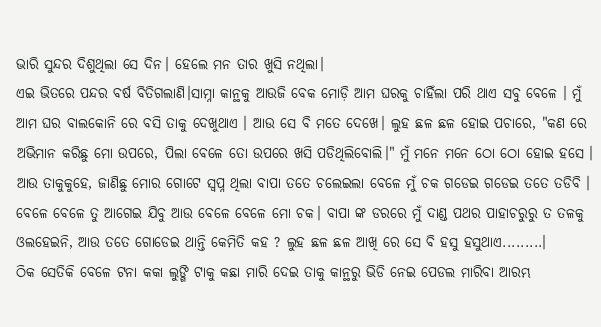ଭାରି ସୁନ୍ଦର ଦିଶୁଥିଲା ସେ ଦିନ। ହେଲେ ମନ ତାର ଖୁସି ନଥିଲା।
ଏଇ ଭିତରେ ପନ୍ଦର ବର୍ଷ ବିତିଗଲାଣି।ସାମ୍ନା କାନ୍ଥକୁ ଆଉଜି ବେକ ମୋଡ଼ି ଆମ ଘରକୁ ଚାହିଁଲା ପରି ଥାଏ ସବୁ ବେଳେ । ମୁଁ ଆମ ଘର ବାଲକୋନି ରେ ବସି ତାକୁ ଦେଖୁଥାଏ । ଆଉ ସେ ବି ମତେ ଦେଖେ। ଲୁହ ଛଳ ଛଳ ହୋଇ ପଚାରେ, "କଣ ରେ ଅଭିମାନ କରିଛୁ ମୋ ଉପରେ, ପିଲା ବେଳେ ତୋ ଉପରେ ଖସି ପଡିଥିଲିବୋଲି।" ମୁଁ ମନେ ମନେ ଠୋ ଠୋ ହୋଇ ହସେ । ଆଉ ତାକୁକୁହେ, ଜାଣିଛୁ ମୋର ଗୋଟେ ସ୍ୱପ୍ନ ଥିଲା ବାପା ତତେ ଚଲେଇଲା ବେଳେ ମୁଁ ଚକ ଗଡେଇ ଗଡେଇ ତତେ ତଡିବି । ବେଳେ ବେଳେ ତୁ ଆଗେଇ ଯିବୁ ଆଉ ବେଳେ ବେଳେ ମୋ ଚକ। ବାପା ଙ୍କ ଡରରେ ମୁଁ ଦାଣ୍ଡ ପଥର ପାହାଚରୁରୁ ତ ତଳକୁ ଓଲହେଇନି, ଆଉ ତତେ ଗୋଡେଇ ଥାନ୍ତି କେମିତି କହ ? ଲୁହ ଛଳ ଛଳ ଆଖି ରେ ସେ ବି ହସୁ ହସୁଥାଏ.........।
ଠିକ ସେତିକି ବେଳେ ଟନା କକା ଲୁଙ୍ଗି ଟାକୁ କଛା ମାରି ଦେଇ ତାକୁ କାନ୍ଥରୁ ଭିଡି ନେଇ ପେଡଲ ମାରିବା ଆରମ୍ଭ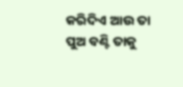କରିଦିଏ ଆଉ ତା ପୁଅ ବଣ୍ଟି ତାକୁ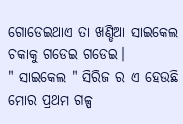ଗୋଡେଇଥାଏ ତା ଖଣ୍ଡିଆ ସାଇକେଲ ଚକାକୁ ଗଡେଇ ଗଡେଇ।
" ସାଇକେଲ " ସିରିଜ ର ଏ ହେଉଛି ମୋର ପ୍ରଥମ ଗଳ୍ପ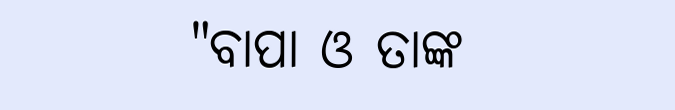"ବାପା ଓ ତାଙ୍କ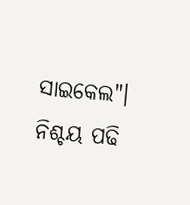ସାଇକେଲ"। ନିଶ୍ଚୟ ପଢି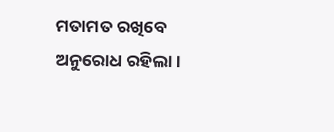ମତାମତ ରଖିବେ ଅନୁରୋଧ ରହିଲା।